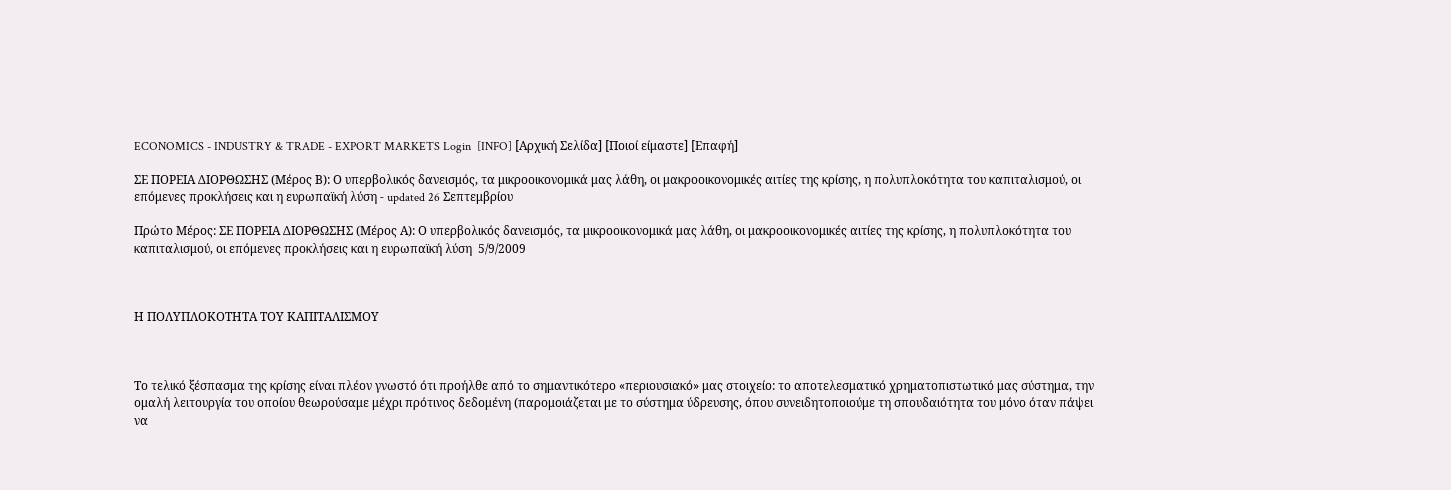ECONOMICS - INDUSTRY & TRADE - EXPORT MARKETS Login  [INFO] [Αρχική Σελίδα] [Ποιοί είμαστε] [Επαφή]

ΣΕ ΠΟΡΕΙΑ ΔΙΟΡΘΩΣΗΣ (Μέρος Β): Ο υπερβολικός δανεισμός, τα μικροοικονομικά μας λάθη, οι μακροοικονομικές αιτίες της κρίσης, η πολυπλοκότητα του καπιταλισμού, οι επόμενες προκλήσεις και η ευρωπαϊκή λύση - updated 26 Σεπτεμβρίου

Πρώτο Μέρος: ΣΕ ΠΟΡΕΙΑ ΔΙΟΡΘΩΣΗΣ (Μέρος Α): Ο υπερβολικός δανεισμός, τα μικροοικονομικά μας λάθη, οι μακροοικονομικές αιτίες της κρίσης, η πολυπλοκότητα του καπιταλισμού, οι επόμενες προκλήσεις και η ευρωπαϊκή λύση  5/9/2009



Η ΠΟΛΥΠΛΟΚΟΤΗΤΑ ΤΟΥ ΚΑΠΙΤΑΛΙΣΜΟΥ



Το τελικό ξέσπασμα της κρίσης είναι πλέον γνωστό ότι προήλθε από το σημαντικότερο «περιουσιακό» μας στοιχείο: το αποτελεσματικό χρηματοπιστωτικό μας σύστημα, την ομαλή λειτουργία του οποίου θεωρούσαμε μέχρι πρότινος δεδομένη (παρομοιάζεται με το σύστημα ύδρευσης, όπου συνειδητοποιούμε τη σπουδαιότητα του μόνο όταν πάψει να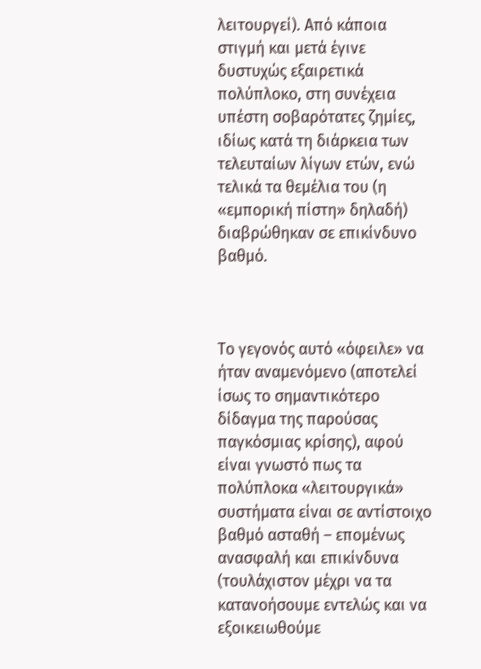λειτουργεί). Από κάποια στιγμή και μετά έγινε δυστυχώς εξαιρετικά πολύπλοκο, στη συνέχεια υπέστη σοβαρότατες ζημίες, ιδίως κατά τη διάρκεια των τελευταίων λίγων ετών, ενώ τελικά τα θεμέλια του (η «εμπορική πίστη» δηλαδή) διαβρώθηκαν σε επικίνδυνο βαθμό.



Το γεγονός αυτό «όφειλε» να ήταν αναμενόμενο (αποτελεί ίσως το σημαντικότερο δίδαγμα της παρούσας παγκόσμιας κρίσης), αφού είναι γνωστό πως τα πολύπλοκα «λειτουργικά» συστήματα είναι σε αντίστοιχο βαθμό ασταθή – επομένως ανασφαλή και επικίνδυνα (τουλάχιστον μέχρι να τα κατανοήσουμε εντελώς και να εξοικειωθούμε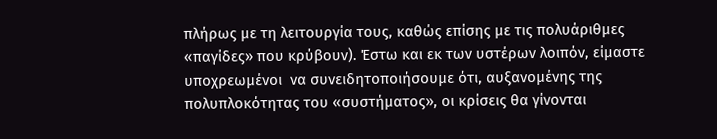πλήρως με τη λειτουργία τους, καθώς επίσης με τις πολυάριθμες «παγίδες» που κρύβουν). Έστω και εκ των υστέρων λοιπόν, είμαστε υποχρεωμένοι  να συνειδητοποιήσουμε ότι, αυξανομένης της πολυπλοκότητας του «συστήματος», οι κρίσεις θα γίνονται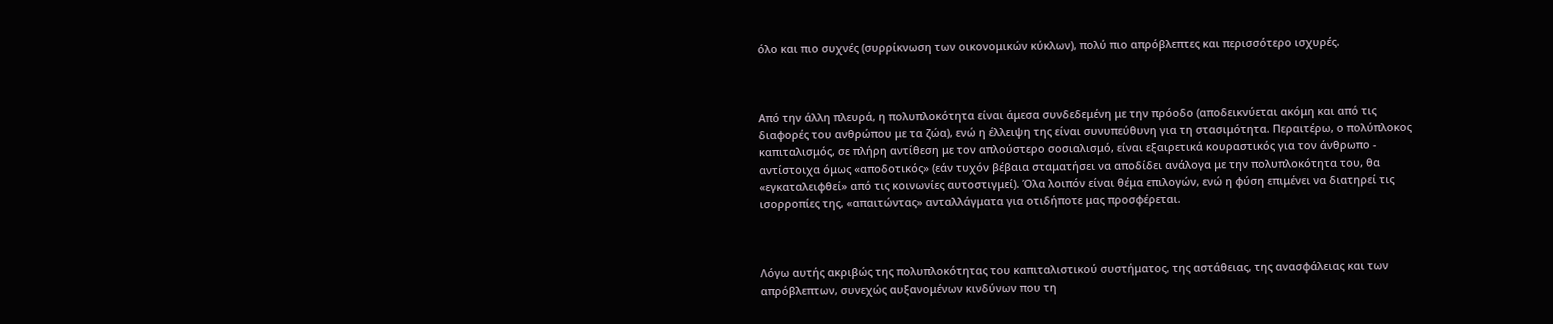όλο και πιο συχνές (συρρίκνωση των οικονομικών κύκλων), πολύ πιο απρόβλεπτες και περισσότερο ισχυρές.



Από την άλλη πλευρά, η πολυπλοκότητα είναι άμεσα συνδεδεμένη με την πρόοδο (αποδεικνύεται ακόμη και από τις διαφορές του ανθρώπου με τα ζώα), ενώ η έλλειψη της είναι συνυπεύθυνη για τη στασιμότητα. Περαιτέρω, ο πολύπλοκος καπιταλισμός, σε πλήρη αντίθεση με τον απλούστερο σοσιαλισμό, είναι εξαιρετικά κουραστικός για τον άνθρωπο -  αντίστοιχα όμως «αποδοτικός» (εάν τυχόν βέβαια σταματήσει να αποδίδει ανάλογα με την πολυπλοκότητα του, θα «εγκαταλειφθεί» από τις κοινωνίες αυτοστιγμεί). Όλα λοιπόν είναι θέμα επιλογών, ενώ η φύση επιμένει να διατηρεί τις ισορροπίες της, «απαιτώντας» ανταλλάγματα για οτιδήποτε μας προσφέρεται.



Λόγω αυτής ακριβώς της πολυπλοκότητας του καπιταλιστικού συστήματος, της αστάθειας, της ανασφάλειας και των απρόβλεπτων, συνεχώς αυξανομένων κινδύνων που τη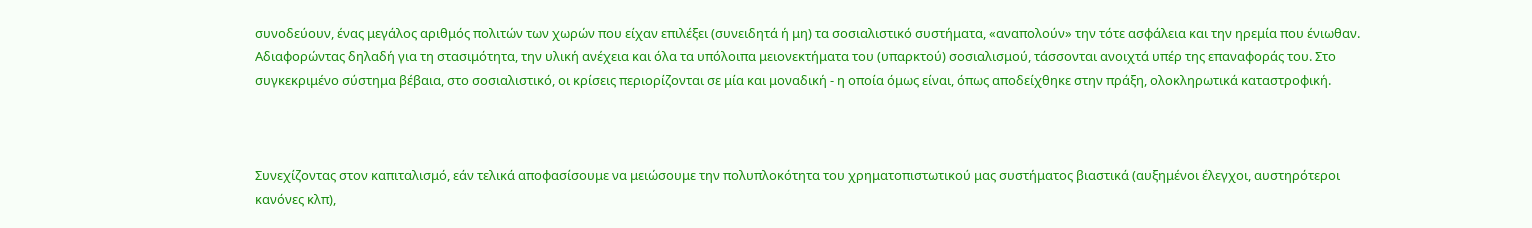συνοδεύουν, ένας μεγάλος αριθμός πολιτών των χωρών που είχαν επιλέξει (συνειδητά ή μη) τα σοσιαλιστικό συστήματα, «αναπολούν» την τότε ασφάλεια και την ηρεμία που ένιωθαν. Αδιαφορώντας δηλαδή για τη στασιμότητα, την υλική ανέχεια και όλα τα υπόλοιπα μειονεκτήματα του (υπαρκτού) σοσιαλισμού, τάσσονται ανοιχτά υπέρ της επαναφοράς του. Στο συγκεκριμένο σύστημα βέβαια, στο σοσιαλιστικό, οι κρίσεις περιορίζονται σε μία και μοναδική - η οποία όμως είναι, όπως αποδείχθηκε στην πράξη, ολοκληρωτικά καταστροφική.



Συνεχίζοντας στον καπιταλισμό, εάν τελικά αποφασίσουμε να μειώσουμε την πολυπλοκότητα του χρηματοπιστωτικού μας συστήματος βιαστικά (αυξημένοι έλεγχοι, αυστηρότεροι κανόνες κλπ),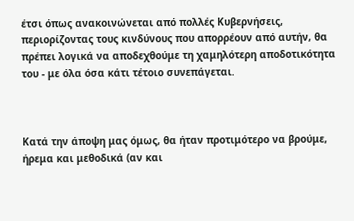έτσι όπως ανακοινώνεται από πολλές Κυβερνήσεις, περιορίζοντας τους κινδύνους που απορρέουν από αυτήν, θα πρέπει λογικά να αποδεχθούμε τη χαμηλότερη αποδοτικότητα του - με όλα όσα κάτι τέτοιο συνεπάγεται.



Κατά την άποψη μας όμως, θα ήταν προτιμότερο να βρούμε, ήρεμα και μεθοδικά (αν και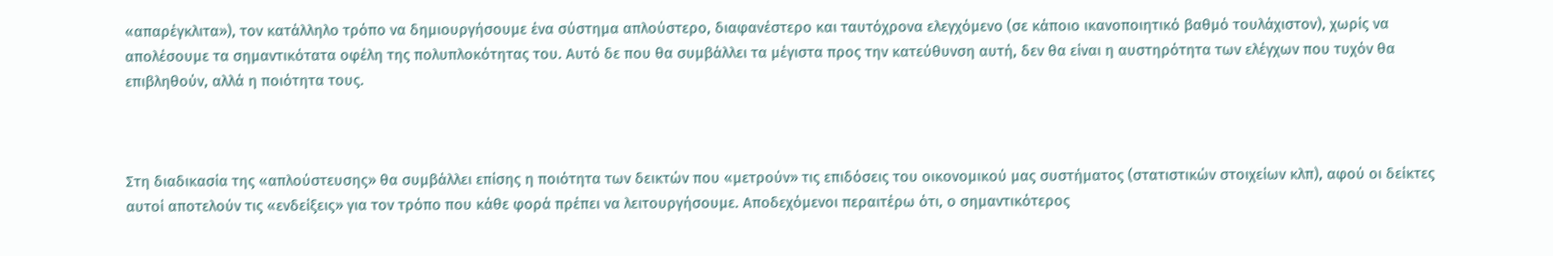«απαρέγκλιτα»), τον κατάλληλο τρόπο να δημιουργήσουμε ένα σύστημα απλούστερο, διαφανέστερο και ταυτόχρονα ελεγχόμενο (σε κάποιο ικανοποιητικό βαθμό τουλάχιστον), χωρίς να απολέσουμε τα σημαντικότατα οφέλη της πολυπλοκότητας του. Αυτό δε που θα συμβάλλει τα μέγιστα προς την κατεύθυνση αυτή, δεν θα είναι η αυστηρότητα των ελέγχων που τυχόν θα επιβληθούν, αλλά η ποιότητα τους.



Στη διαδικασία της «απλούστευσης» θα συμβάλλει επίσης η ποιότητα των δεικτών που «μετρούν» τις επιδόσεις του οικονομικού μας συστήματος (στατιστικών στοιχείων κλπ), αφού οι δείκτες αυτοί αποτελούν τις «ενδείξεις» για τον τρόπο που κάθε φορά πρέπει να λειτουργήσουμε. Αποδεχόμενοι περαιτέρω ότι, ο σημαντικότερος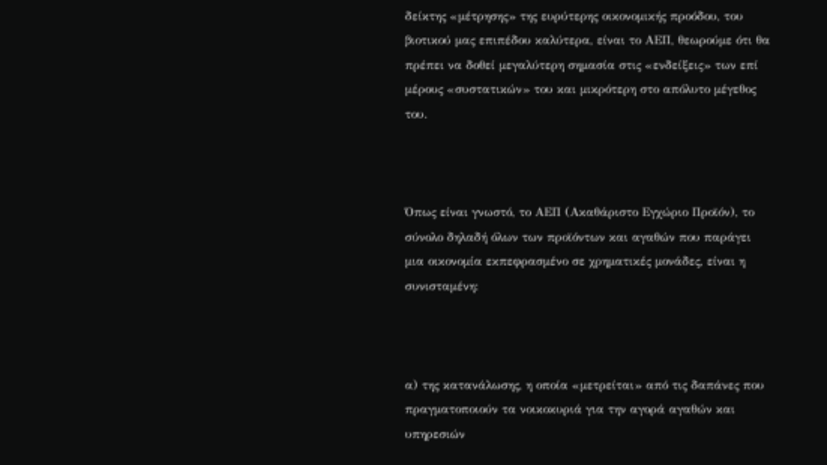δείκτης «μέτρησης» της ευρύτερης οικονομικής προόδου, του βιοτικού μας επιπέδου καλύτερα, είναι το ΑΕΠ, θεωρούμε ότι θα πρέπει να δοθεί μεγαλύτερη σημασία στις «ενδείξεις» των επί μέρους «συστατικών» του και μικρότερη στο απόλυτο μέγεθος του.



Όπως είναι γνωστό, το ΑΕΠ (Ακαθάριστο Εγχώριο Προϊόν), το σύνολο δηλαδή όλων των προϊόντων και αγαθών που παράγει μια οικονομία εκπεφρασμένο σε χρηματικές μονάδες, είναι η συνισταμένη:



α) της κατανάλωσης, η οποία «μετρείται» από τις δαπάνες που πραγματοποιούν τα νοικοκυριά για την αγορά αγαθών και υπηρεσιών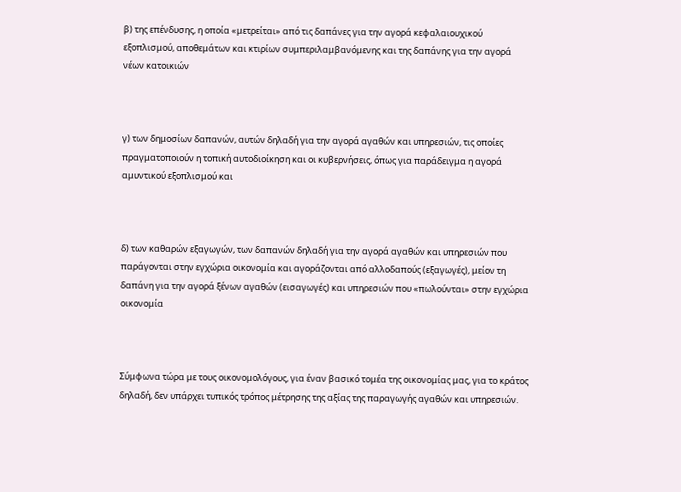β) της επένδυσης, η οποία «μετρείται» από τις δαπάνες για την αγορά κεφαλαιουχικού εξοπλισμού, αποθεμάτων και κτιρίων συμπεριλαμβανόμενης και της δαπάνης για την αγορά νέων κατοικιών



γ) των δημοσίων δαπανών, αυτών δηλαδή για την αγορά αγαθών και υπηρεσιών, τις οποίες πραγματοποιούν η τοπική αυτοδιοίκηση και οι κυβερνήσεις, όπως για παράδειγμα η αγορά αμυντικού εξοπλισμού και



δ) των καθαρών εξαγωγών, των δαπανών δηλαδή για την αγορά αγαθών και υπηρεσιών που παράγονται στην εγχώρια οικονομία και αγοράζονται από αλλοδαπούς (εξαγωγές), μείον τη δαπάνη για την αγορά ξένων αγαθών (εισαγωγές) και υπηρεσιών που «πωλούνται» στην εγχώρια οικονομία



Σύμφωνα τώρα με τους οικονομολόγους, για έναν βασικό τομέα της οικονομίας μας, για το κράτος δηλαδή, δεν υπάρχει τυπικός τρόπος μέτρησης της αξίας της παραγωγής αγαθών και υπηρεσιών.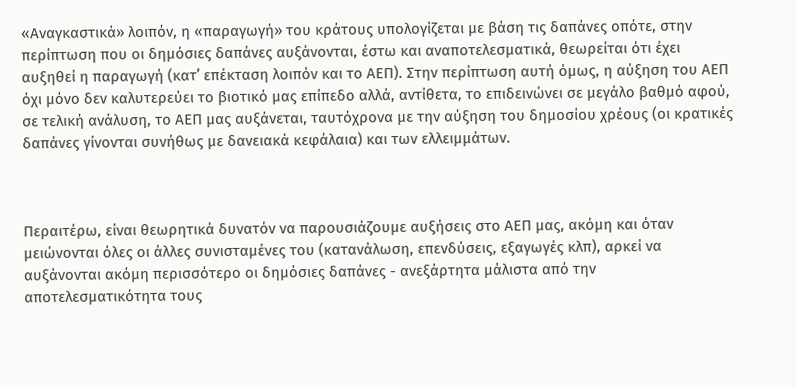«Αναγκαστικά» λοιπόν, η «παραγωγή» του κράτους υπολογίζεται με βάση τις δαπάνες οπότε, στην περίπτωση που οι δημόσιες δαπάνες αυξάνονται, έστω και αναποτελεσματικά, θεωρείται ότι έχει αυξηθεί η παραγωγή (κατ’ επέκταση λοιπόν και το ΑΕΠ). Στην περίπτωση αυτή όμως, η αύξηση του ΑΕΠ όχι μόνο δεν καλυτερεύει το βιοτικό μας επίπεδο αλλά, αντίθετα, το επιδεινώνει σε μεγάλο βαθμό αφού, σε τελική ανάλυση, το ΑΕΠ μας αυξάνεται, ταυτόχρονα με την αύξηση του δημοσίου χρέους (οι κρατικές δαπάνες γίνονται συνήθως με δανειακά κεφάλαια) και των ελλειμμάτων.



Περαιτέρω, είναι θεωρητικά δυνατόν να παρουσιάζουμε αυξήσεις στο ΑΕΠ μας, ακόμη και όταν μειώνονται όλες οι άλλες συνισταμένες του (κατανάλωση, επενδύσεις, εξαγωγές κλπ), αρκεί να αυξάνονται ακόμη περισσότερο οι δημόσιες δαπάνες - ανεξάρτητα μάλιστα από την αποτελεσματικότητα τους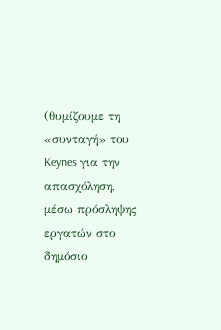(θυμίζουμε τη «συνταγή» του Keynes για την απασχόληση, μέσω πρόσληψης εργατών στο δημόσιο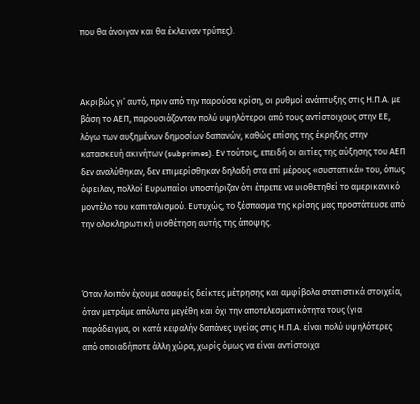που θα άνοιγαν και θα έκλειναν τρύπες).



Ακριβώς γι’ αυτό, πριν από την παρούσα κρίση, οι ρυθμοί ανάπτυξης στις Η.Π.Α. με βάση το ΑΕΠ, παρουσιάζονταν πολύ υψηλότεροι από τους αντίστοιχους στην ΕΕ, λόγω των αυξημένων δημοσίων δαπανών, καθώς επίσης της έκρηξης στην κατασκευή ακινήτων (subprimes). Εν τούτοις, επειδή οι αιτίες της αύξησης του ΑΕΠ δεν αναλύθηκαν, δεν επιμερίσθηκαν δηλαδή στα επί μέρους «συστατικά» του, όπως όφειλαν, πολλοί Ευρωπαίοι υποστήριζαν ότι έπρεπε να υιοθετηθεί το αμερικανικό μοντέλο του καπιταλισμού. Ευτυχώς, το ξέσπασμα της κρίσης μας προστάτευσε από την ολοκληρωτική υιοθέτηση αυτής της άποψης.



Όταν λοιπόν έχουμε ασαφείς δείκτες μέτρησης και αμφίβολα στατιστικά στοιχεία, όταν μετράμε απόλυτα μεγέθη και όχι την αποτελεσματικότητα τους (για παράδειγμα, οι κατά κεφαλήν δαπάνες υγείας στις Η.Π.Α. είναι πολύ υψηλότερες από οποιαδήποτε άλλη χώρα, χωρίς όμως να είναι αντίστοιχα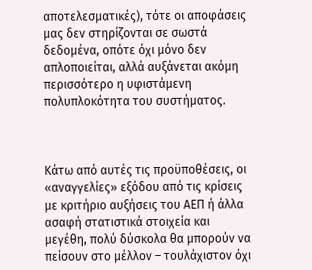αποτελεσματικές), τότε οι αποφάσεις μας δεν στηρίζονται σε σωστά δεδομένα, οπότε όχι μόνο δεν απλοποιείται, αλλά αυξάνεται ακόμη περισσότερο η υφιστάμενη πολυπλοκότητα του συστήματος.



Κάτω από αυτές τις προϋποθέσεις, οι «αναγγελίες» εξόδου από τις κρίσεις με κριτήριο αυξήσεις του ΑΕΠ ή άλλα ασαφή στατιστικά στοιχεία και μεγέθη, πολύ δύσκολα θα μπορούν να πείσουν στο μέλλον – τουλάχιστον όχι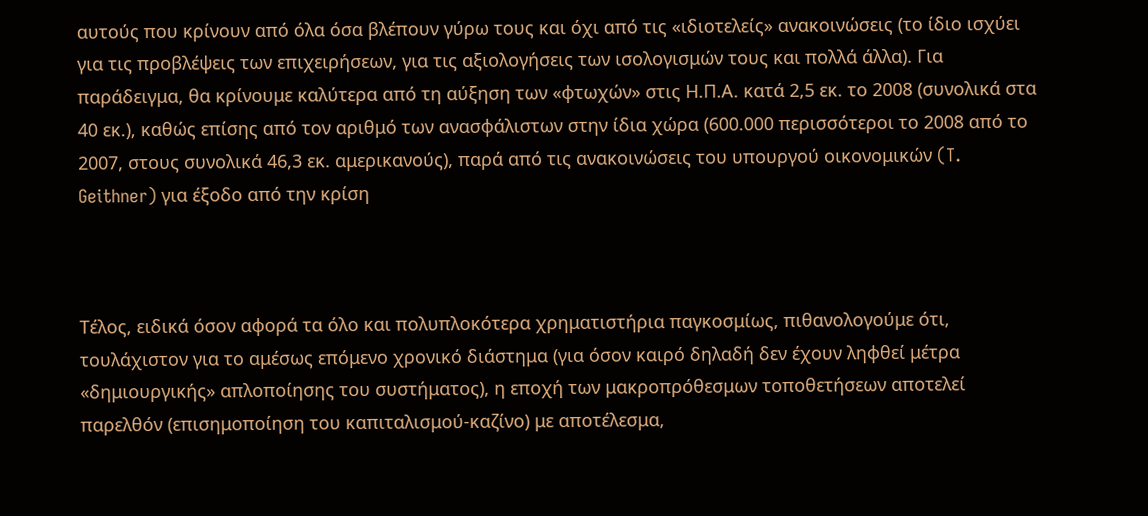αυτούς που κρίνουν από όλα όσα βλέπουν γύρω τους και όχι από τις «ιδιοτελείς» ανακοινώσεις (το ίδιο ισχύει για τις προβλέψεις των επιχειρήσεων, για τις αξιολογήσεις των ισολογισμών τους και πολλά άλλα). Για παράδειγμα, θα κρίνουμε καλύτερα από τη αύξηση των «φτωχών» στις Η.Π.Α. κατά 2,5 εκ. το 2008 (συνολικά στα 40 εκ.), καθώς επίσης από τον αριθμό των ανασφάλιστων στην ίδια χώρα (600.000 περισσότεροι το 2008 από το 2007, στους συνολικά 46,3 εκ. αμερικανούς), παρά από τις ανακοινώσεις του υπουργού οικονομικών (T. Geithner) για έξοδο από την κρίση



Τέλος, ειδικά όσον αφορά τα όλο και πολυπλοκότερα χρηματιστήρια παγκοσμίως, πιθανολογούμε ότι, τουλάχιστον για το αμέσως επόμενο χρονικό διάστημα (για όσον καιρό δηλαδή δεν έχουν ληφθεί μέτρα «δημιουργικής» απλοποίησης του συστήματος), η εποχή των μακροπρόθεσμων τοποθετήσεων αποτελεί παρελθόν (επισημοποίηση του καπιταλισμού-καζίνο) με αποτέλεσμα,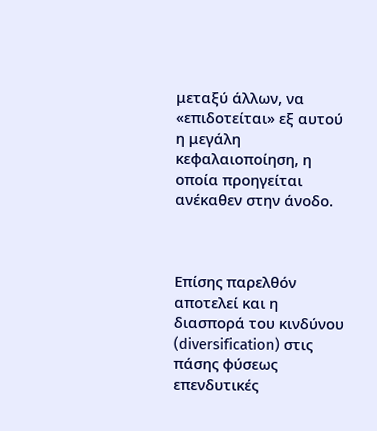μεταξύ άλλων, να «επιδοτείται» εξ αυτού η μεγάλη κεφαλαιοποίηση, η οποία προηγείται ανέκαθεν στην άνοδο.



Επίσης παρελθόν αποτελεί και η διασπορά του κινδύνου (diversification) στις πάσης φύσεως επενδυτικές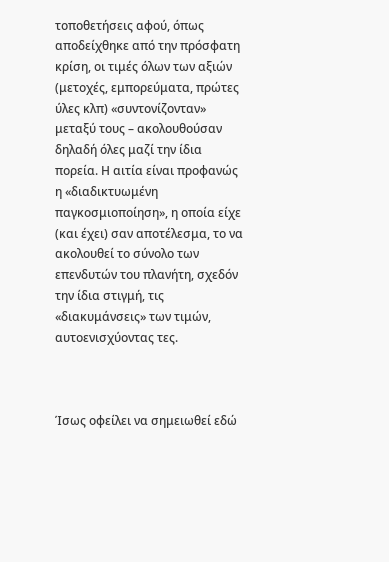τοποθετήσεις αφού, όπως αποδείχθηκε από την πρόσφατη κρίση, οι τιμές όλων των αξιών (μετοχές, εμπορεύματα, πρώτες ύλες κλπ) «συντονίζονταν» μεταξύ τους – ακολουθούσαν δηλαδή όλες μαζί την ίδια πορεία. Η αιτία είναι προφανώς η «διαδικτυωμένη παγκοσμιοποίηση», η οποία είχε (και έχει) σαν αποτέλεσμα, το να ακολουθεί το σύνολο των επενδυτών του πλανήτη, σχεδόν την ίδια στιγμή, τις «διακυμάνσεις» των τιμών, αυτοενισχύοντας τες.



Ίσως οφείλει να σημειωθεί εδώ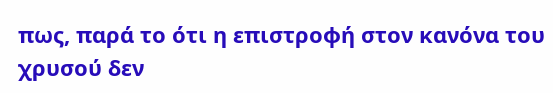πως, παρά το ότι η επιστροφή στον κανόνα του χρυσού δεν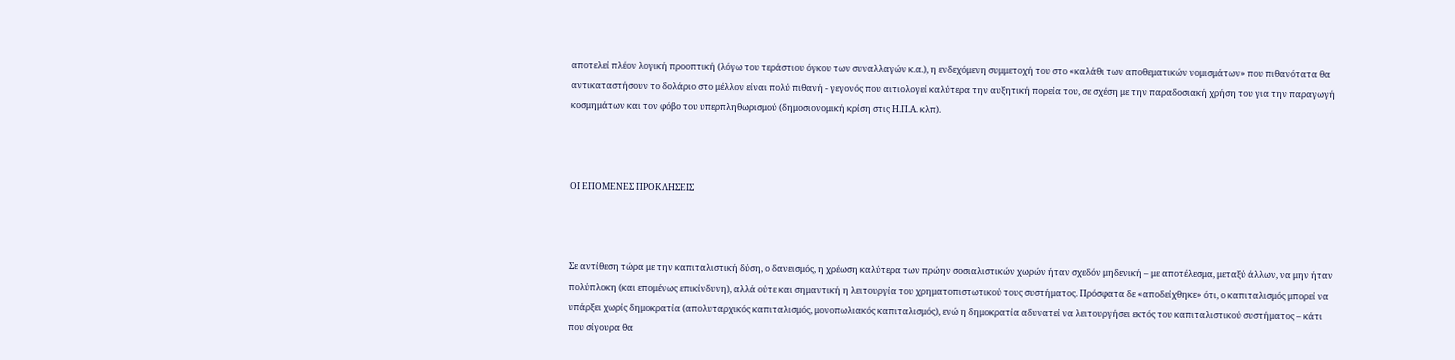αποτελεί πλέον λογική προοπτική (λόγω του τεράστιου όγκου των συναλλαγών κ.α.), η ενδεχόμενη συμμετοχή του στο «καλάθι των αποθεματικών νομισμάτων» που πιθανότατα θα αντικαταστήσουν το δολάριο στο μέλλον είναι πολύ πιθανή - γεγονός που αιτιολογεί καλύτερα την αυξητική πορεία του, σε σχέση με την παραδοσιακή χρήση του για την παραγωγή κοσμημάτων και τον φόβο του υπερπληθωρισμού (δημοσιονομική κρίση στις Η.Π.Α. κλπ).



ΟΙ ΕΠΟΜΕΝΕΣ ΠΡΟΚΛΗΣΕΙΣ



Σε αντίθεση τώρα με την καπιταλιστική δύση, ο δανεισμός, η χρέωση καλύτερα των πρώην σοσιαλιστικών χωρών ήταν σχεδόν μηδενική – με αποτέλεσμα, μεταξύ άλλων, να μην ήταν πολύπλοκη (και επομένως επικίνδυνη), αλλά ούτε και σημαντική η λειτουργία του χρηματοπιστωτικού τους συστήματος. Πρόσφατα δε «αποδείχθηκε» ότι, ο καπιταλισμός μπορεί να υπάρξει χωρίς δημοκρατία (απολυταρχικός καπιταλισμός, μονοπωλιακός καπιταλισμός), ενώ η δημοκρατία αδυνατεί να λειτουργήσει εκτός του καπιταλιστικού συστήματος – κάτι που σίγουρα θα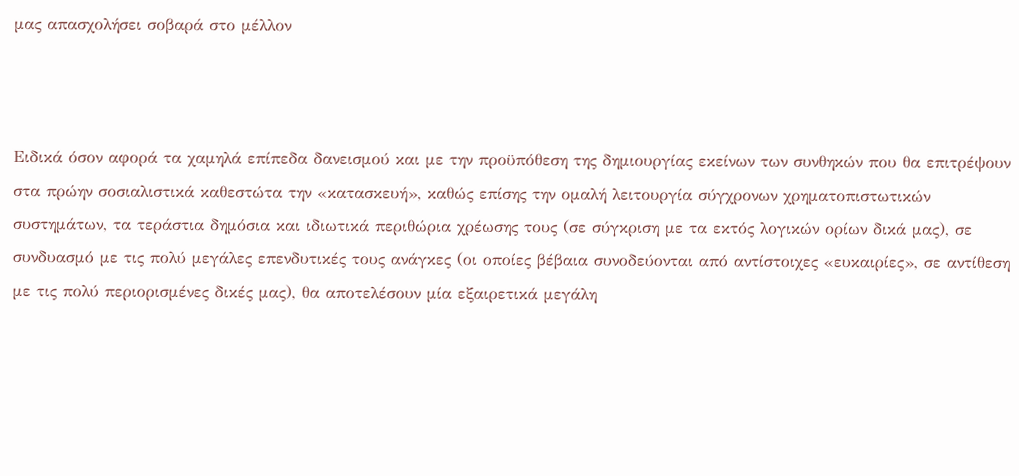μας απασχολήσει σοβαρά στο μέλλον



Ειδικά όσον αφορά τα χαμηλά επίπεδα δανεισμού και με την προϋπόθεση της δημιουργίας εκείνων των συνθηκών που θα επιτρέψουν στα πρώην σοσιαλιστικά καθεστώτα την «κατασκευή», καθώς επίσης την ομαλή λειτουργία σύγχρονων χρηματοπιστωτικών συστημάτων, τα τεράστια δημόσια και ιδιωτικά περιθώρια χρέωσης τους (σε σύγκριση με τα εκτός λογικών ορίων δικά μας), σε συνδυασμό με τις πολύ μεγάλες επενδυτικές τους ανάγκες (οι οποίες βέβαια συνοδεύονται από αντίστοιχες «ευκαιρίες», σε αντίθεση με τις πολύ περιορισμένες δικές μας), θα αποτελέσουν μία εξαιρετικά μεγάλη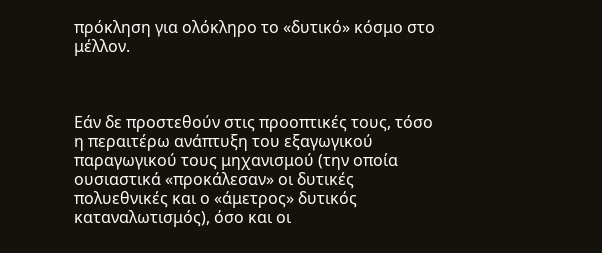πρόκληση για ολόκληρο το «δυτικό» κόσμο στο μέλλον.



Εάν δε προστεθούν στις προοπτικές τους, τόσο η περαιτέρω ανάπτυξη του εξαγωγικού παραγωγικού τους μηχανισμού (την οποία ουσιαστικά «προκάλεσαν» οι δυτικές πολυεθνικές και ο «άμετρος» δυτικός καταναλωτισμός), όσο και οι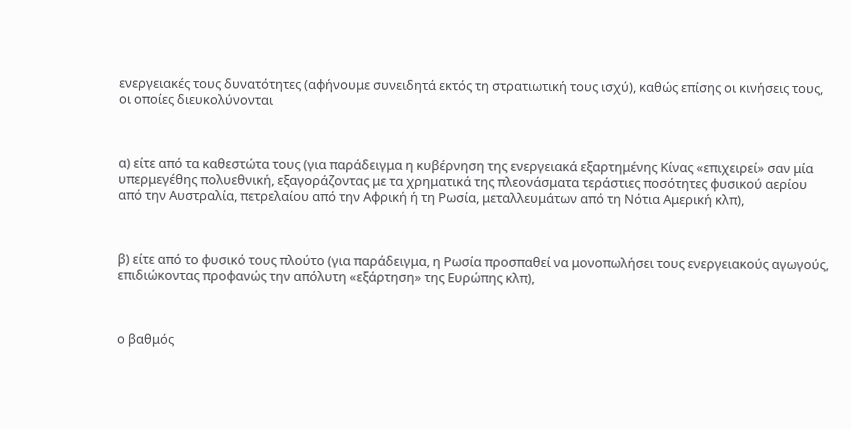ενεργειακές τους δυνατότητες (αφήνουμε συνειδητά εκτός τη στρατιωτική τους ισχύ), καθώς επίσης οι κινήσεις τους, οι οποίες διευκολύνονται



α) είτε από τα καθεστώτα τους (για παράδειγμα η κυβέρνηση της ενεργειακά εξαρτημένης Κίνας «επιχειρεί» σαν μία υπερμεγέθης πολυεθνική, εξαγοράζοντας με τα χρηματικά της πλεονάσματα τεράστιες ποσότητες φυσικού αερίου από την Αυστραλία, πετρελαίου από την Αφρική ή τη Ρωσία, μεταλλευμάτων από τη Νότια Αμερική κλπ),



β) είτε από το φυσικό τους πλούτο (για παράδειγμα, η Ρωσία προσπαθεί να μονοπωλήσει τους ενεργειακούς αγωγούς, επιδιώκοντας προφανώς την απόλυτη «εξάρτηση» της Ευρώπης κλπ),



ο βαθμός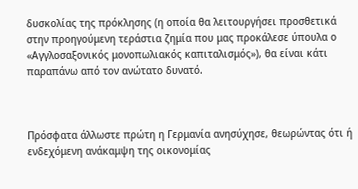δυσκολίας της πρόκλησης (η οποία θα λειτουργήσει προσθετικά στην προηγούμενη τεράστια ζημία που μας προκάλεσε ύπουλα ο «Αγγλοσαξονικός μονοπωλιακός καπιταλισμός»), θα είναι κάτι παραπάνω από τον ανώτατο δυνατό.



Πρόσφατα άλλωστε πρώτη η Γερμανία ανησύχησε, θεωρώντας ότι ή ενδεχόμενη ανάκαμψη της οικονομίας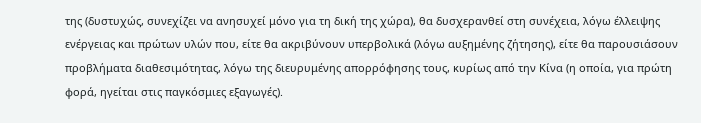της (δυστυχώς, συνεχίζει να ανησυχεί μόνο για τη δική της χώρα), θα δυσχερανθεί στη συνέχεια, λόγω έλλειψης ενέργειας και πρώτων υλών που, είτε θα ακριβύνουν υπερβολικά (λόγω αυξημένης ζήτησης), είτε θα παρουσιάσουν προβλήματα διαθεσιμότητας, λόγω της διευρυμένης απορρόφησης τους, κυρίως από την Κίνα (η οποία, για πρώτη φορά, ηγείται στις παγκόσμιες εξαγωγές).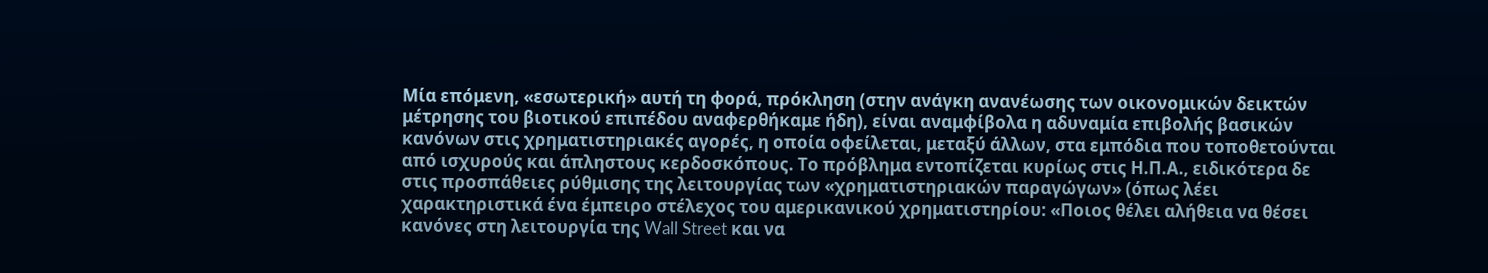Μία επόμενη, «εσωτερική» αυτή τη φορά, πρόκληση (στην ανάγκη ανανέωσης των οικονομικών δεικτών μέτρησης του βιοτικού επιπέδου αναφερθήκαμε ήδη), είναι αναμφίβολα η αδυναμία επιβολής βασικών κανόνων στις χρηματιστηριακές αγορές, η οποία οφείλεται, μεταξύ άλλων, στα εμπόδια που τοποθετούνται από ισχυρούς και άπληστους κερδοσκόπους. Το πρόβλημα εντοπίζεται κυρίως στις Η.Π.Α., ειδικότερα δε στις προσπάθειες ρύθμισης της λειτουργίας των «χρηματιστηριακών παραγώγων» (όπως λέει χαρακτηριστικά ένα έμπειρο στέλεχος του αμερικανικού χρηματιστηρίου: «Ποιος θέλει αλήθεια να θέσει κανόνες στη λειτουργία της Wall Street και να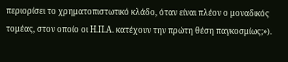περιορίσει το χρηματοπιστωτικό κλάδο, όταν είναι πλέον ο μοναδικός τομέας, στον οποίο οι Η.Π.Α. κατέχουν την πρώτη θέση παγκοσμίως;»).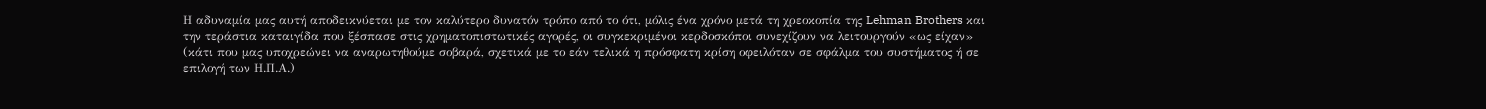Η αδυναμία μας αυτή αποδεικνύεται με τον καλύτερο δυνατόν τρόπο από το ότι, μόλις ένα χρόνο μετά τη χρεοκοπία της Lehman Brothers και την τεράστια καταιγίδα που ξέσπασε στις χρηματοπιστωτικές αγορές, οι συγκεκριμένοι κερδοσκόποι συνεχίζουν να λειτουργούν «ως είχαν» (κάτι που μας υποχρεώνει να αναρωτηθούμε σοβαρά, σχετικά με το εάν τελικά η πρόσφατη κρίση οφειλόταν σε σφάλμα του συστήματος ή σε επιλογή των Η.Π.Α.)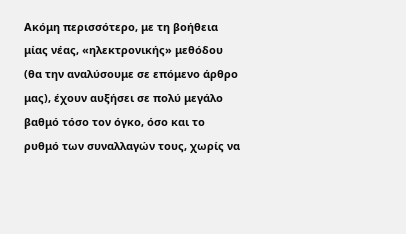Ακόμη περισσότερο, με τη βοήθεια μίας νέας, «ηλεκτρονικής» μεθόδου (θα την αναλύσουμε σε επόμενο άρθρο μας), έχουν αυξήσει σε πολύ μεγάλο βαθμό τόσο τον όγκο, όσο και το ρυθμό των συναλλαγών τους, χωρίς να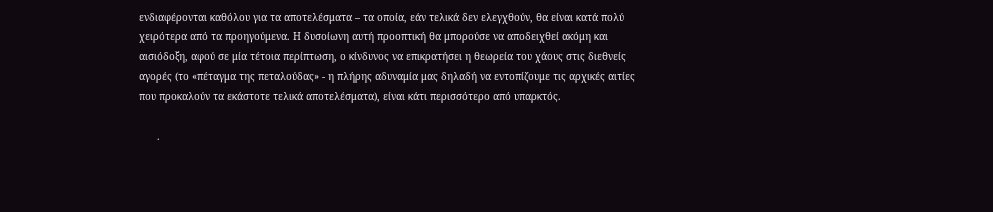ενδιαφέρονται καθόλου για τα αποτελέσματα – τα οποία, εάν τελικά δεν ελεγχθούν, θα είναι κατά πολύ χειρότερα από τα προηγούμενα. Η δυσοίωνη αυτή προοπτική θα μπορούσε να αποδειχθεί ακόμη και αισιόδοξη, αφού σε μία τέτοια περίπτωση, ο κίνδυνος να επικρατήσει η θεωρεία του χάους στις διεθνείς αγορές (το «πέταγμα της πεταλούδας» - η πλήρης αδυναμία μας δηλαδή να εντοπίζουμε τις αρχικές αιτίες που προκαλούν τα εκάστοτε τελικά αποτελέσματα), είναι κάτι περισσότερο από υπαρκτός.

      .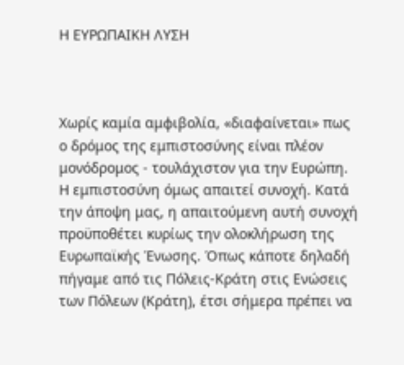Η ΕΥΡΩΠΑΙΚΗ ΛΥΣΗ



Χωρίς καμία αμφιβολία, «διαφαίνεται» πως ο δρόμος της εμπιστοσύνης είναι πλέον μονόδρομος - τουλάχιστον για την Ευρώπη. Η εμπιστοσύνη όμως απαιτεί συνοχή. Κατά την άποψη μας, η απαιτούμενη αυτή συνοχή προϋποθέτει κυρίως την ολοκλήρωση της Ευρωπαϊκής Ένωσης. Όπως κάποτε δηλαδή πήγαμε από τις Πόλεις-Κράτη στις Ενώσεις των Πόλεων (Κράτη), έτσι σήμερα πρέπει να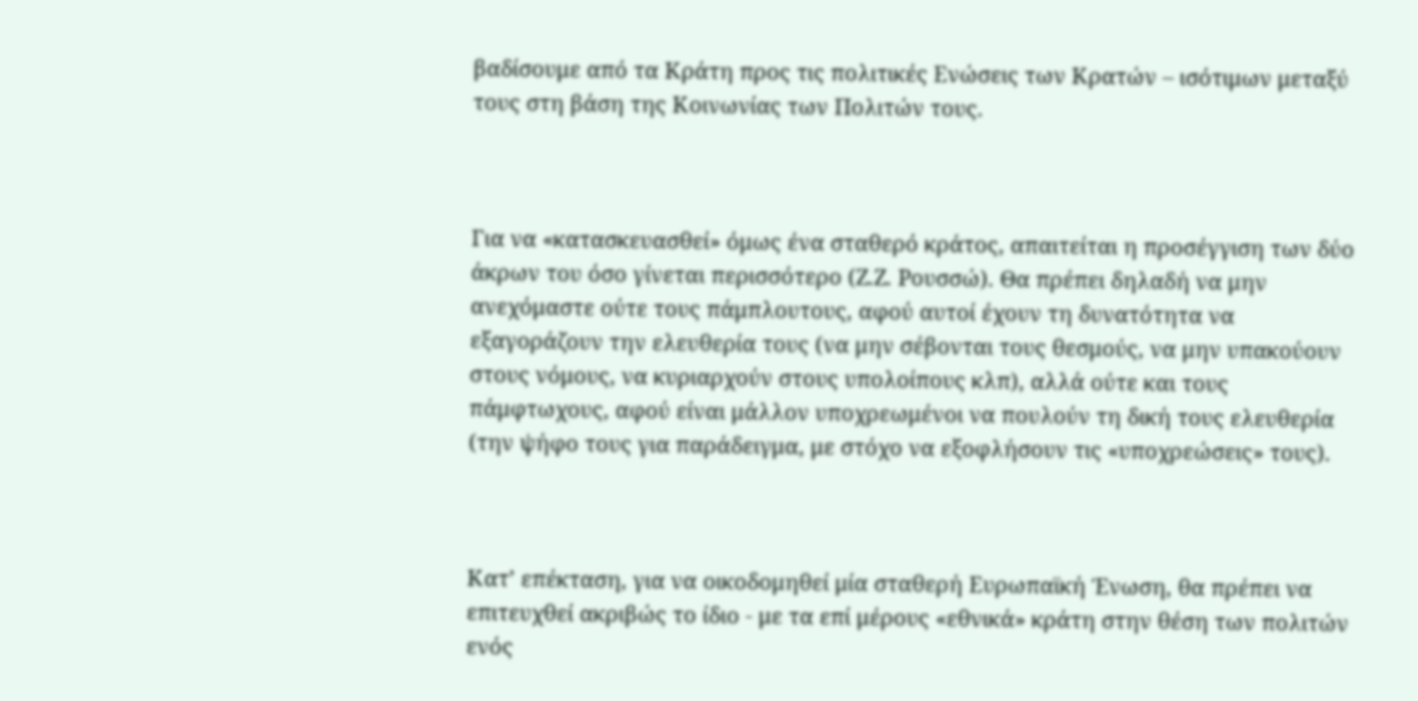βαδίσουμε από τα Κράτη προς τις πολιτικές Ενώσεις των Κρατών – ισότιμων μεταξύ τους στη βάση της Κοινωνίας των Πολιτών τους.



Για να «κατασκευασθεί» όμως ένα σταθερό κράτος, απαιτείται η προσέγγιση των δύο άκρων του όσο γίνεται περισσότερο (Ζ.Ζ. Ρουσσώ). Θα πρέπει δηλαδή να μην ανεχόμαστε ούτε τους πάμπλουτους, αφού αυτοί έχουν τη δυνατότητα να εξαγοράζουν την ελευθερία τους (να μην σέβονται τους θεσμούς, να μην υπακούουν στους νόμους, να κυριαρχούν στους υπολοίπους κλπ), αλλά ούτε και τους πάμφτωχους, αφού είναι μάλλον υποχρεωμένοι να πουλούν τη δική τους ελευθερία (την ψήφο τους για παράδειγμα, με στόχο να εξοφλήσουν τις «υποχρεώσεις» τους).



Κατ’ επέκταση, για να οικοδομηθεί μία σταθερή Ευρωπαϊκή Ένωση, θα πρέπει να επιτευχθεί ακριβώς το ίδιο - με τα επί μέρους «εθνικά» κράτη στην θέση των πολιτών ενός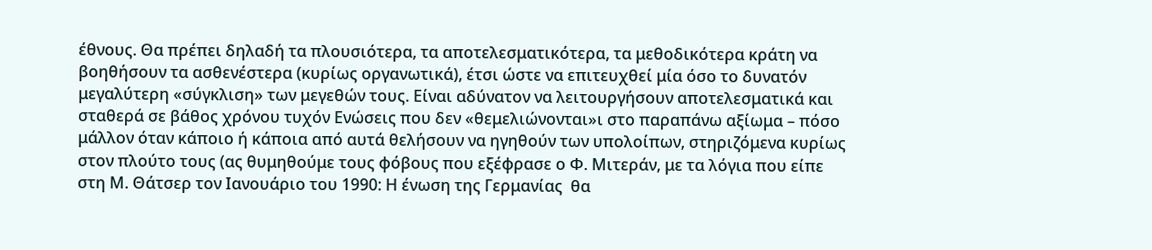έθνους. Θα πρέπει δηλαδή τα πλουσιότερα, τα αποτελεσματικότερα, τα μεθοδικότερα κράτη να βοηθήσουν τα ασθενέστερα (κυρίως οργανωτικά), έτσι ώστε να επιτευχθεί μία όσο το δυνατόν μεγαλύτερη «σύγκλιση» των μεγεθών τους. Είναι αδύνατον να λειτουργήσουν αποτελεσματικά και σταθερά σε βάθος χρόνου τυχόν Ενώσεις που δεν «θεμελιώνονται»ι στο παραπάνω αξίωμα – πόσο μάλλον όταν κάποιο ή κάποια από αυτά θελήσουν να ηγηθούν των υπολοίπων, στηριζόμενα κυρίως στον πλούτο τους (ας θυμηθούμε τους φόβους που εξέφρασε ο Φ. Μιτεράν, με τα λόγια που είπε στη Μ. Θάτσερ τον Ιανουάριο του 1990: Η ένωση της Γερμανίας  θα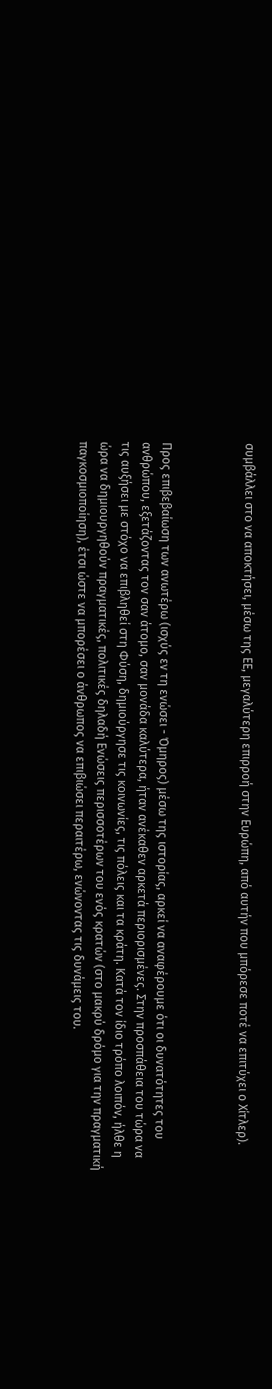συμβάλλει στο να αποκτήσει, μέσω της ΕΕ, μεγαλύτερη επιρροή στην Ευρώπη, από αυτήν που μπόρεσε ποτέ να επιτύχει ο Χίτλερ).



Προς επιβεβαίωση των ανωτέρω (ισχύς εν τη ενώσει - Όμηρος) μέσω της ιστορίας, αρκεί να αναφέρουμε ότι οι δυνατότητες του ανθρώπου, εξετάζοντας τον σαν άτομο, σαν μονάδα καλύτερα, ήταν ανέκαθεν αρκετά περιορισμένες. Στην προσπάθεια του τώρα να τις αυξήσει με στόχο να επιβληθεί στη Φύση, δημιούργησε τις κοινωνίες, τις πόλεις και τα κράτη. Κατά τον ίδιο τρόπο λοιπόν, ήλθε η ώρα να δημιουργηθούν πραγματικές, πολιτικές δηλαδή Ενώσεις περισσοτέρων του ενός κρατών (στο μακρύ δρόμο για την πραγματική παγκοσμιοποίηση), έτσι ώστε να μπορέσει ο άνθρωπος να επιβιώσει περαιτέρω, ενώνοντας τις δυνάμεις του.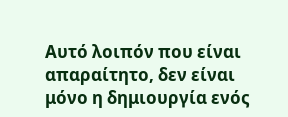Αυτό λοιπόν που είναι απαραίτητο, δεν είναι μόνο η δημιουργία ενός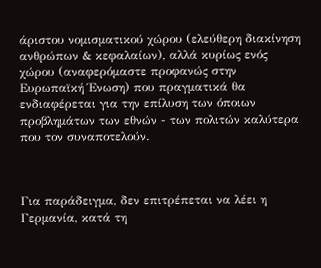άριστου νομισματικού χώρου (ελεύθερη διακίνηση ανθρώπων & κεφαλαίων), αλλά κυρίως ενός χώρου (αναφερόμαστε προφανώς στην Ευρωπαϊκή Ένωση) που πραγματικά θα ενδιαφέρεται για την επίλυση των όποιων προβλημάτων των εθνών - των πολιτών καλύτερα που τον συναποτελούν.



Για παράδειγμα, δεν επιτρέπεται να λέει η Γερμανία, κατά τη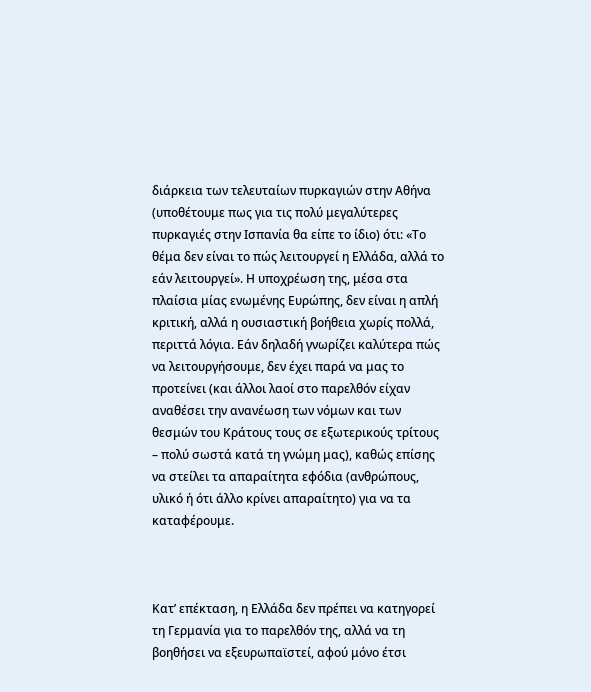διάρκεια των τελευταίων πυρκαγιών στην Αθήνα (υποθέτουμε πως για τις πολύ μεγαλύτερες πυρκαγιές στην Ισπανία θα είπε το ίδιο) ότι: «Το θέμα δεν είναι το πώς λειτουργεί η Ελλάδα, αλλά το εάν λειτουργεί». Η υποχρέωση της, μέσα στα πλαίσια μίας ενωμένης Ευρώπης, δεν είναι η απλή κριτική, αλλά η ουσιαστική βοήθεια χωρίς πολλά, περιττά λόγια. Εάν δηλαδή γνωρίζει καλύτερα πώς να λειτουργήσουμε, δεν έχει παρά να μας το προτείνει (και άλλοι λαοί στο παρελθόν είχαν αναθέσει την ανανέωση των νόμων και των θεσμών του Κράτους τους σε εξωτερικούς τρίτους – πολύ σωστά κατά τη γνώμη μας), καθώς επίσης να στείλει τα απαραίτητα εφόδια (ανθρώπους, υλικό ή ότι άλλο κρίνει απαραίτητο) για να τα καταφέρουμε.



Κατ’ επέκταση, η Ελλάδα δεν πρέπει να κατηγορεί τη Γερμανία για το παρελθόν της, αλλά να τη βοηθήσει να εξευρωπαϊστεί, αφού μόνο έτσι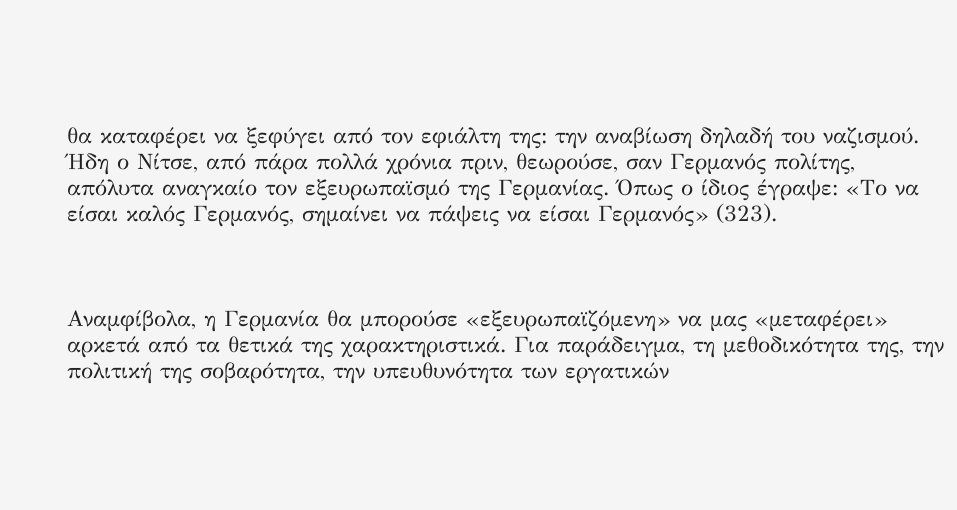θα καταφέρει να ξεφύγει από τον εφιάλτη της: την αναβίωση δηλαδή του ναζισμού. Ήδη ο Νίτσε, από πάρα πολλά χρόνια πριν, θεωρούσε, σαν Γερμανός πολίτης, απόλυτα αναγκαίο τον εξευρωπαϊσμό της Γερμανίας. Όπως ο ίδιος έγραψε: «Το να είσαι καλός Γερμανός, σημαίνει να πάψεις να είσαι Γερμανός» (323).



Αναμφίβολα, η Γερμανία θα μπορούσε «εξευρωπαϊζόμενη» να μας «μεταφέρει» αρκετά από τα θετικά της χαρακτηριστικά. Για παράδειγμα, τη μεθοδικότητα της, την πολιτική της σοβαρότητα, την υπευθυνότητα των εργατικών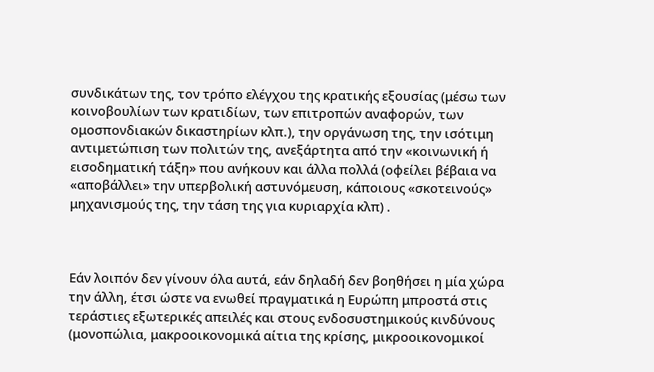συνδικάτων της, τον τρόπο ελέγχου της κρατικής εξουσίας (μέσω των κοινοβουλίων των κρατιδίων, των επιτροπών αναφορών, των ομοσπονδιακών δικαστηρίων κλπ.), την οργάνωση της, την ισότιμη αντιμετώπιση των πολιτών της, ανεξάρτητα από την «κοινωνική ή εισοδηματική τάξη» που ανήκουν και άλλα πολλά (οφείλει βέβαια να «αποβάλλει» την υπερβολική αστυνόμευση, κάποιους «σκοτεινούς» μηχανισμούς της, την τάση της για κυριαρχία κλπ) .



Εάν λοιπόν δεν γίνουν όλα αυτά, εάν δηλαδή δεν βοηθήσει η μία χώρα την άλλη, έτσι ώστε να ενωθεί πραγματικά η Ευρώπη μπροστά στις τεράστιες εξωτερικές απειλές και στους ενδοσυστημικούς κινδύνους (μονοπώλια, μακροοικονομικά αίτια της κρίσης, μικροοικονομικοί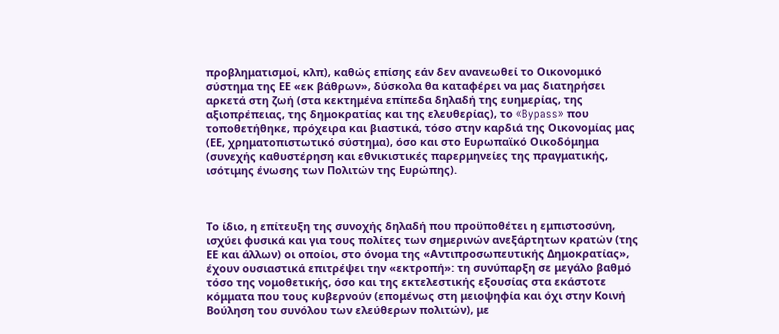προβληματισμοί, κλπ), καθώς επίσης εάν δεν ανανεωθεί το Οικονομικό σύστημα της ΕΕ «εκ βάθρων», δύσκολα θα καταφέρει να μας διατηρήσει αρκετά στη ζωή (στα κεκτημένα επίπεδα δηλαδή της ευημερίας, της αξιοπρέπειας, της δημοκρατίας και της ελευθερίας), το «Bypass» που τοποθετήθηκε, πρόχειρα και βιαστικά, τόσο στην καρδιά της Οικονομίας μας  (ΕΕ, χρηματοπιστωτικό σύστημα), όσο και στο Ευρωπαϊκό Οικοδόμημα (συνεχής καθυστέρηση και εθνικιστικές παρερμηνείες της πραγματικής, ισότιμης ένωσης των Πολιτών της Ευρώπης).



Το ίδιο, η επίτευξη της συνοχής δηλαδή που προϋποθέτει η εμπιστοσύνη, ισχύει φυσικά και για τους πολίτες των σημερινών ανεξάρτητων κρατών (της ΕΕ και άλλων) οι οποίοι, στο όνομα της «Αντιπροσωπευτικής Δημοκρατίας», έχουν ουσιαστικά επιτρέψει την «εκτροπή»: τη συνύπαρξη σε μεγάλο βαθμό τόσο της νομοθετικής, όσο και της εκτελεστικής εξουσίας στα εκάστοτε κόμματα που τους κυβερνούν (επομένως στη μειοψηφία και όχι στην Κοινή Βούληση του συνόλου των ελεύθερων πολιτών), με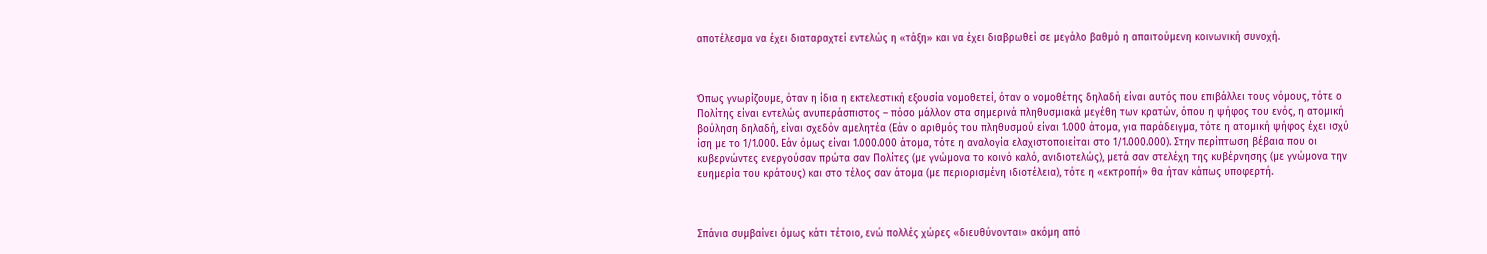αποτέλεσμα να έχει διαταραχτεί εντελώς η «τάξη» και να έχει διαβρωθεί σε μεγάλο βαθμό η απαιτούμενη κοινωνική συνοχή.



Όπως γνωρίζουμε, όταν η ίδια η εκτελεστική εξουσία νομοθετεί, όταν ο νομοθέτης δηλαδή είναι αυτός που επιβάλλει τους νόμους, τότε ο Πολίτης είναι εντελώς ανυπεράσπιστος – πόσο μάλλον στα σημερινά πληθυσμιακά μεγέθη των κρατών, όπου η ψήφος του ενός, η ατομική βούληση δηλαδή, είναι σχεδόν αμελητέα (Εάν ο αριθμός του πληθυσμού είναι 1.000 άτομα, για παράδειγμα, τότε η ατομική ψήφος έχει ισχύ ίση με το 1/1.000. Εάν όμως είναι 1.000.000 άτομα, τότε η αναλογία ελαχιστοποιείται στο 1/1.000.000). Στην περίπτωση βέβαια που οι κυβερνώντες ενεργούσαν πρώτα σαν Πολίτες (με γνώμονα το κοινό καλό, ανιδιοτελώς), μετά σαν στελέχη της κυβέρνησης (με γνώμονα την ευημερία του κράτους) και στο τέλος σαν άτομα (με περιορισμένη ιδιοτέλεια), τότε η «εκτροπή» θα ήταν κάπως υποφερτή.



Σπάνια συμβαίνει όμως κάτι τέτοιο, ενώ πολλές χώρες «διευθύνονται» ακόμη από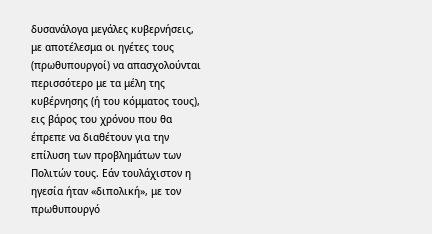δυσανάλογα μεγάλες κυβερνήσεις, με αποτέλεσμα οι ηγέτες τους (πρωθυπουργοί) να απασχολούνται περισσότερο με τα μέλη της κυβέρνησης (ή του κόμματος τους), εις βάρος του χρόνου που θα έπρεπε να διαθέτουν για την επίλυση των προβλημάτων των Πολιτών τους. Εάν τουλάχιστον η ηγεσία ήταν «διπολική», με τον πρωθυπουργό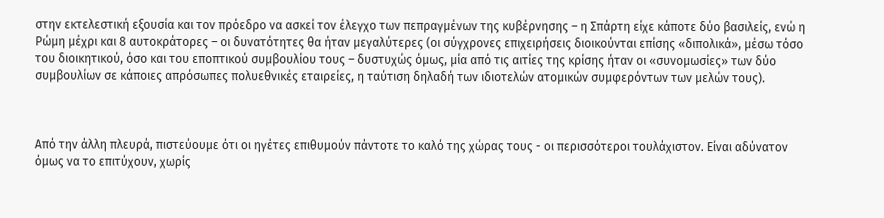στην εκτελεστική εξουσία και τον πρόεδρο να ασκεί τον έλεγχο των πεπραγμένων της κυβέρνησης – η Σπάρτη είχε κάποτε δύο βασιλείς, ενώ η Ρώμη μέχρι και 8 αυτοκράτορες – οι δυνατότητες θα ήταν μεγαλύτερες (οι σύγχρονες επιχειρήσεις διοικούνται επίσης «διπολικά», μέσω τόσο του διοικητικού, όσο και του εποπτικού συμβουλίου τους – δυστυχώς όμως, μία από τις αιτίες της κρίσης ήταν οι «συνομωσίες» των δύο συμβουλίων σε κάποιες απρόσωπες πολυεθνικές εταιρείες, η ταύτιση δηλαδή των ιδιοτελών ατομικών συμφερόντων των μελών τους).



Από την άλλη πλευρά, πιστεύουμε ότι οι ηγέτες επιθυμούν πάντοτε το καλό της χώρας τους - οι περισσότεροι τουλάχιστον. Είναι αδύνατον όμως να το επιτύχουν, χωρίς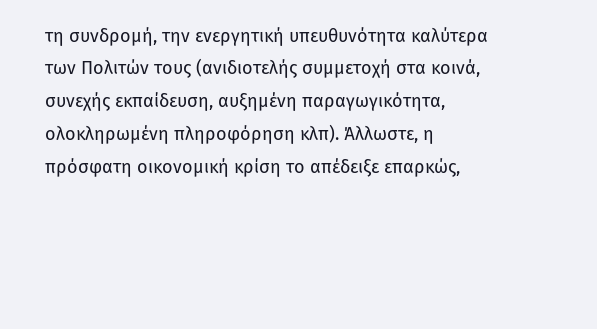τη συνδρομή, την ενεργητική υπευθυνότητα καλύτερα των Πολιτών τους (ανιδιοτελής συμμετοχή στα κοινά, συνεχής εκπαίδευση, αυξημένη παραγωγικότητα, ολοκληρωμένη πληροφόρηση κλπ). Άλλωστε, η πρόσφατη οικονομική κρίση το απέδειξε επαρκώς,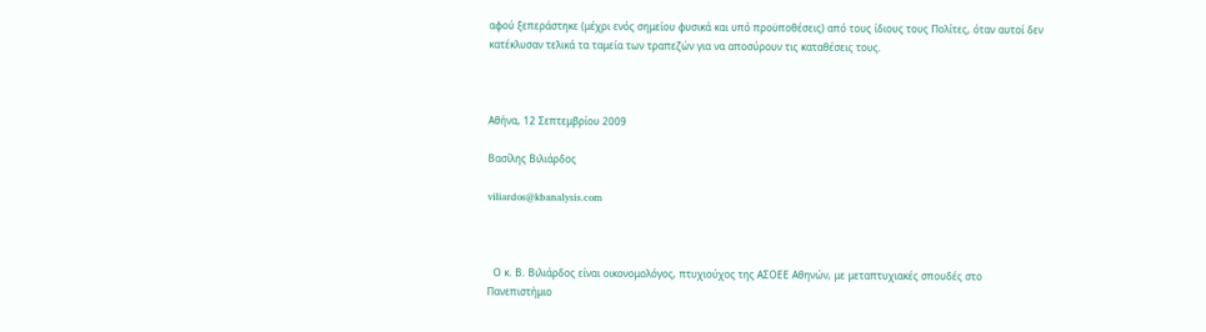αφού ξεπεράστηκε (μέχρι ενός σημείου φυσικά και υπό προϋποθέσεις) από τους ίδιους τους Πολίτες, όταν αυτοί δεν κατέκλυσαν τελικά τα ταμεία των τραπεζών για να αποσύρουν τις καταθέσεις τους.



Αθήνα, 12 Σεπτεμβρίου 2009

Βασίλης Βιλιάρδος

viliardos@kbanalysis.com



  Ο κ. Β. Βιλιάρδος είναι οικονομολόγος, πτυχιούχος της ΑΣΟΕΕ Αθηνών, με μεταπτυχιακές σπουδές στο Πανεπιστήμιο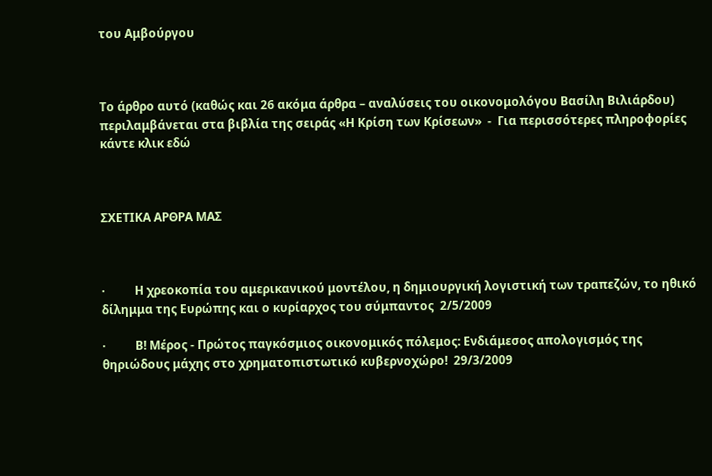του Αμβούργου



Το άρθρο αυτό (καθώς και 26 ακόμα άρθρα – αναλύσεις του οικονομολόγου Βασίλη Βιλιάρδου) περιλαμβάνεται στα βιβλία της σειράς «Η Κρίση των Κρίσεων»  -  Για περισσότερες πληροφορίες κάντε κλικ εδώ



ΣΧΕΤΙΚΑ ΑΡΘΡΑ ΜΑΣ



·          Η χρεοκοπία του αμερικανικού μοντέλου, η δημιουργική λογιστική των τραπεζών, το ηθικό δίλημμα της Ευρώπης και ο κυρίαρχος του σύμπαντος  2/5/2009

·          Β! Μέρος - Πρώτος παγκόσμιος οικονομικός πόλεμος: Ενδιάμεσος απολογισμός της θηριώδους μάχης στο χρηματοπιστωτικό κυβερνοχώρο!  29/3/2009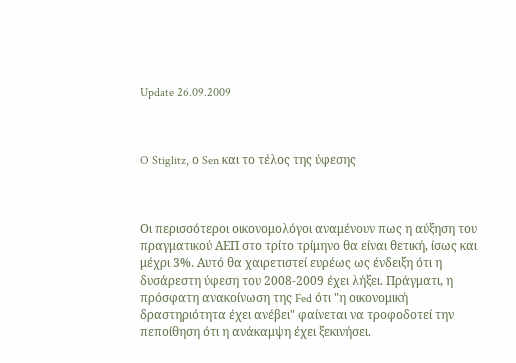Update 26.09.2009



O Stiglitz, ο Sen και το τέλος της ύφεσης



Οι περισσότεροι οικονομολόγοι αναμένουν πως η αύξηση του πραγματικού ΑΕΠ στο τρίτο τρίμηνο θα είναι θετική, ίσως και μέχρι 3%. Αυτό θα χαιρετιστεί ευρέως ως ένδειξη ότι η δυσάρεστη ύφεση του 2008-2009 έχει λήξει. Πράγματι, η πρόσφατη ανακοίνωση της Fed ότι "η οικονομική δραστηριότητα έχει ανέβει" φαίνεται να τροφοδοτεί την πεποίθηση ότι η ανάκαμψη έχει ξεκινήσει.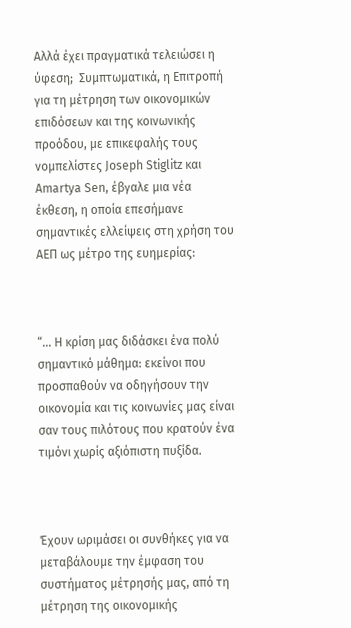Αλλά έχει πραγματικά τελειώσει η ύφεση;  Συμπτωματικά, η Επιτροπή για τη μέτρηση των οικονομικών επιδόσεων και της κοινωνικής προόδου, με επικεφαλής τους νομπελίστες Joseph Stiglitz και Amartya Sen, έβγαλε μια νέα έκθεση, η οποία επεσήμανε σημαντικές ελλείψεις στη χρήση του ΑΕΠ ως μέτρο της ευημερίας:



“... Η κρίση μας διδάσκει ένα πολύ σημαντικό μάθημα: εκείνοι που προσπαθούν να οδηγήσουν την οικονομία και τις κοινωνίες μας είναι σαν τους πιλότους που κρατούν ένα τιμόνι χωρίς αξιόπιστη πυξίδα.



Έχουν ωριμάσει οι συνθήκες για να μεταβάλουμε την έμφαση του συστήματος μέτρησής μας, από τη μέτρηση της οικονομικής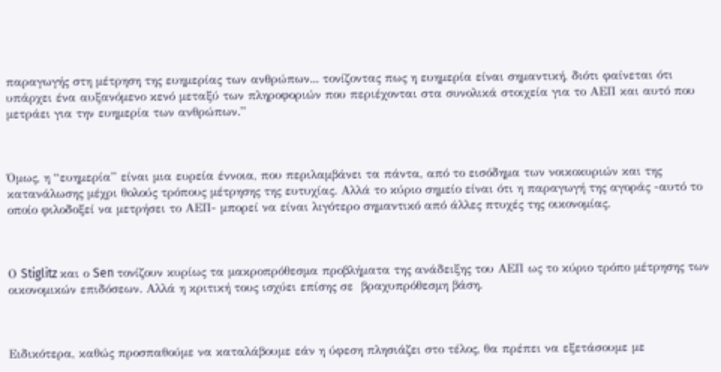παραγωγής στη μέτρηση της ευημερίας των ανθρώπων... τονίζοντας πως η ευημερία είναι σημαντική, διότι φαίνεται ότι υπάρχει ένα αυξανόμενο κενό μεταξύ των πληροφοριών που περιέχονται στα συνολικά στοιχεία για το ΑΕΠ και αυτό που μετράει για την ευημερία των ανθρώπων.”



Όμως, η “ευημερία” είναι μια ευρεία έννοια, που περιλαμβάνει τα πάντα, από το εισόδημα των νοικοκυριών και της κατανάλωσης μέχρι θολούς τρόπους μέτρησης της ευτυχίας. Αλλά το κύριο σημείο είναι ότι η παραγωγή της αγοράς -αυτό το οποίο φιλοδοξεί να μετρήσει το ΑΕΠ- μπορεί να είναι λιγότερο σημαντικό από άλλες πτυχές της οικονομίας.



Ο Stiglitz και ο Sen τονίζουν κυρίως τα μακροπρόθεσμα προβλήματα της ανάδειξης του ΑΕΠ ως το κύριο τρόπο μέτρησης των οικονομικών επιδόσεων. Αλλά η κριτική τους ισχύει επίσης σε  βραχυπρόθεσμη βάση.



Ειδικότερα, καθώς προσπαθούμε να καταλάβουμε εάν η ύφεση πλησιάζει στο τέλος, θα πρέπει να εξετάσουμε με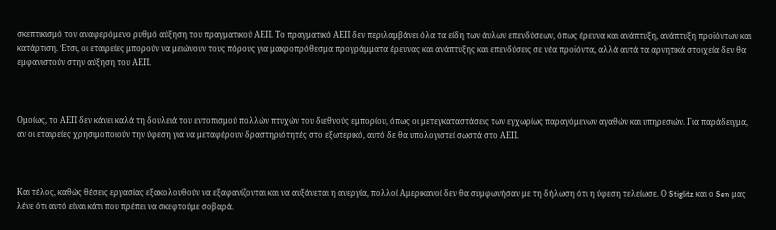σκεπτικισμό τον αναφερόμενο ρυθμό αύξηση του πραγματικού ΑΕΠ. Το πραγματικό ΑΕΠ δεν περιλαμβάνει όλα τα είδη των άυλων επενδύσεων, όπως έρευνα και ανάπτυξη, ανάπτυξη προϊόντων και  κατάρτιση. Έτσι, οι εταιρείες μπορούν να μειώνουν τους πόρους για μακροπρόθεσμα προγράμματα έρευνας και ανάπτυξης και επενδύσεις σε νέα προϊόντα, αλλά αυτά τα αρνητικά στοιχεία δεν θα εμφανιστούν στην αύξηση του ΑΕΠ.



Ομοίως, το ΑΕΠ δεν κάνει καλά τη δουλειά του εντοπισμού πολλών πτυχών του διεθνούς εμπορίου, όπως οι μετεγκαταστάσεις των εγχωρίως παραγόμενων αγαθών και υπηρεσιών. Για παράδειγμα, αν οι εταιρείες χρησιμοποιούν την ύφεση για να μεταφέρουν δραστηριότητές στο εξωτερικό, αυτό δε θα υπολογιστεί σωστά στο ΑΕΠ.



Και τέλος, καθώς θέσεις εργασίας εξακολουθούν να εξαφανίζονται και να αυξάνεται η ανεργία, πολλοί Αμερικανοί δεν θα συμφωνήσαν με τη δήλωση ότι η ύφεση τελείωσε. Ο Stiglitz και ο Sen μας λένε ότι αυτό είναι κάτι που πρέπει να σκεφτούμε σοβαρά.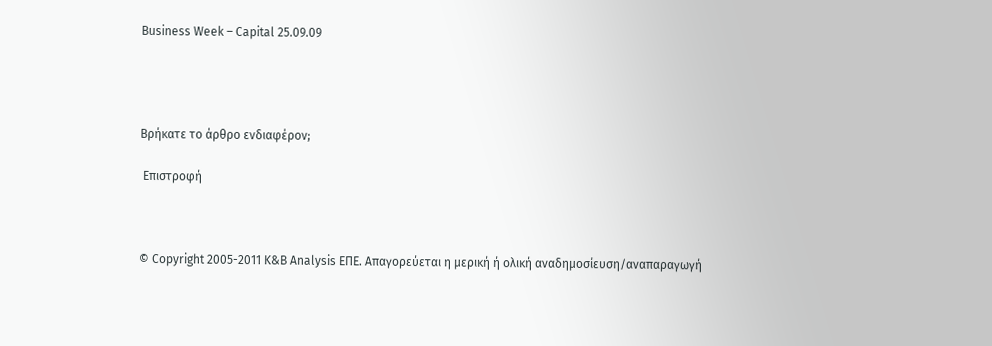Business Week – Capital 25.09.09




Βρήκατε το άρθρο ενδιαφέρον;

 Επιστροφή



© Copyright 2005-2011 K&B Analysis ΕΠΕ. Απαγορεύεται η μερική ή ολική αναδημοσίευση/αναπαραγωγή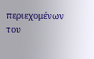περιεχομένων του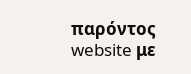παρόντος website με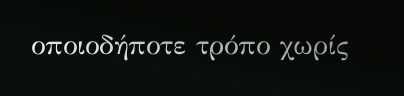οποιοδήποτε τρόπο χωρίς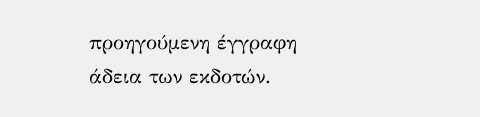προηγούμενη έγγραφη άδεια των εκδοτών.